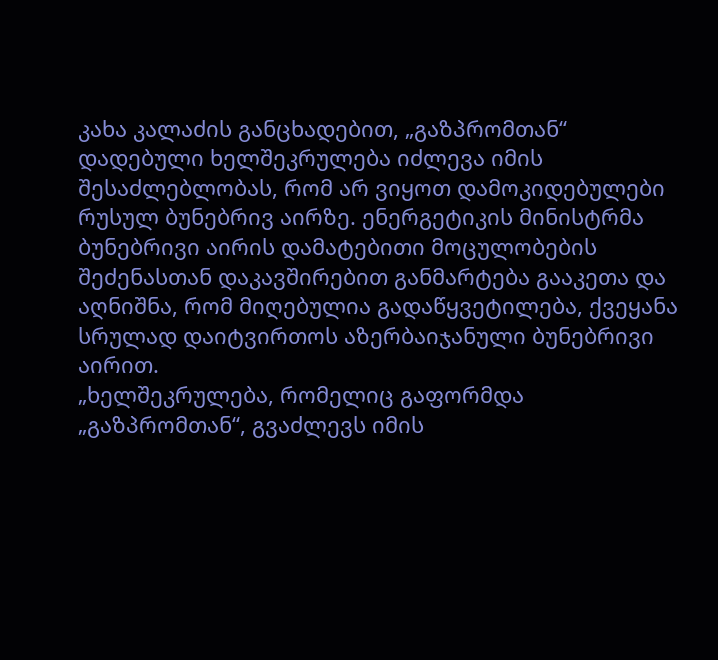კახა კალაძის განცხადებით, „გაზპრომთან“ დადებული ხელშეკრულება იძლევა იმის შესაძლებლობას, რომ არ ვიყოთ დამოკიდებულები რუსულ ბუნებრივ აირზე. ენერგეტიკის მინისტრმა ბუნებრივი აირის დამატებითი მოცულობების შეძენასთან დაკავშირებით განმარტება გააკეთა და აღნიშნა, რომ მიღებულია გადაწყვეტილება, ქვეყანა სრულად დაიტვირთოს აზერბაიჯანული ბუნებრივი აირით.
„ხელშეკრულება, რომელიც გაფორმდა „გაზპრომთან“, გვაძლევს იმის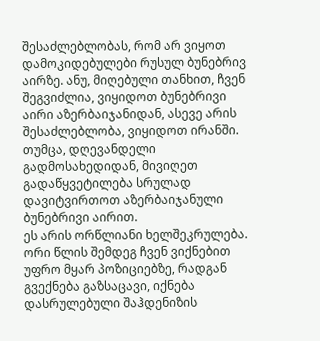შესაძლებლობას, რომ არ ვიყოთ დამოკიდებულები რუსულ ბუნებრივ აირზე. ანუ, მიღებული თანხით, ჩვენ შეგვიძლია, ვიყიდოთ ბუნებრივი აირი აზერბაიჯანიდან, ასევე არის შესაძლებლობა, ვიყიდოთ ირანში. თუმცა, დღევანდელი გადმოსახედიდან, მივიღეთ გადაწყვეტილება სრულად დავიტვირთოთ აზერბაიჯანული ბუნებრივი აირით.
ეს არის ორწლიანი ხელშეკრულება. ორი წლის შემდეგ ჩვენ ვიქნებით უფრო მყარ პოზიციებზე, რადგან გვექნება გაზსაცავი, იქნება დასრულებული შაჰდენიზის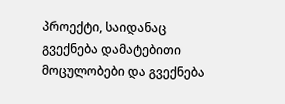პროექტი, საიდანაც გვექნება დამატებითი მოცულობები და გვექნება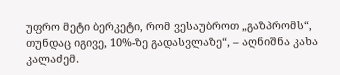უფრო მეტი ბერკეტი, რომ ვესაუბროთ „გაზპრომს“, თუნდაც იგივე, 10%-ზე გადასვლაზე“, – აღნიშნა კახა კალაძემ.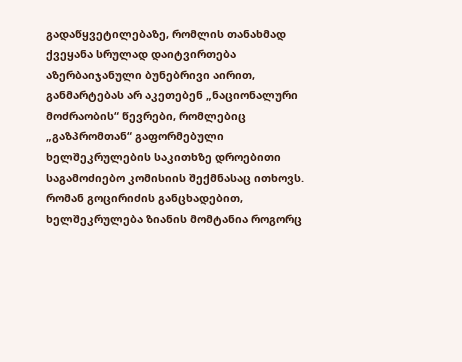გადაწყვეტილებაზე, რომლის თანახმად ქვეყანა სრულად დაიტვირთება აზერბაიჯანული ბუნებრივი აირით, განმარტებას არ აკეთებენ „ნაციონალური მოძრაობის“ წევრები, რომლებიც „გაზპრომთან“ გაფორმებული ხელშეკრულების საკითხზე დროებითი საგამოძიებო კომისიის შექმნასაც ითხოვს.
რომან გოცირიძის განცხადებით, ხელშეკრულება ზიანის მომტანია როგორც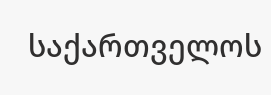საქართველოს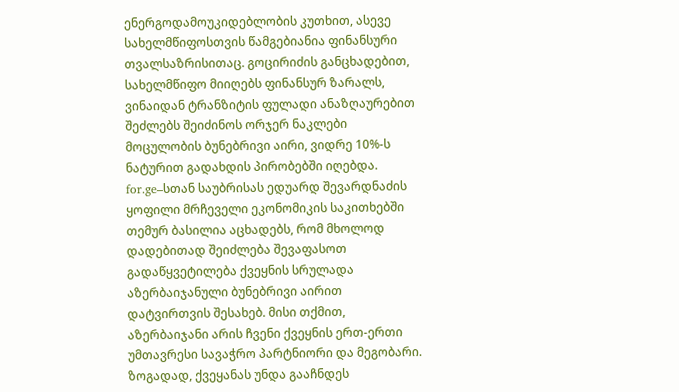ენერგოდამოუკიდებლობის კუთხით, ასევე სახელმწიფოსთვის წამგებიანია ფინანსური თვალსაზრისითაც. გოცირიძის განცხადებით, სახელმწიფო მიიღებს ფინანსურ ზარალს, ვინაიდან ტრანზიტის ფულადი ანაზღაურებით შეძლებს შეიძინოს ორჯერ ნაკლები მოცულობის ბუნებრივი აირი, ვიდრე 10%-ს ნატურით გადახდის პირობებში იღებდა.
for.ge–სთან საუბრისას ედუარდ შევარდნაძის ყოფილი მრჩეველი ეკონომიკის საკითხებში თემურ ბასილია აცხადებს, რომ მხოლოდ დადებითად შეიძლება შევაფასოთ გადაწყვეტილება ქვეყნის სრულადა აზერბაიჯანული ბუნებრივი აირით დატვირთვის შესახებ. მისი თქმით, აზერბაიჯანი არის ჩვენი ქვეყნის ერთ-ერთი უმთავრესი სავაჭრო პარტნიორი და მეგობარი. ზოგადად, ქვეყანას უნდა გააჩნდეს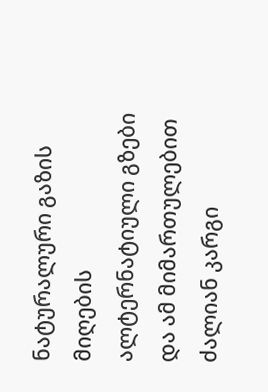ნატურალური გაზის მიღების ალტერნატიული გზები და ამ მიმართულებით ძალიან კარგი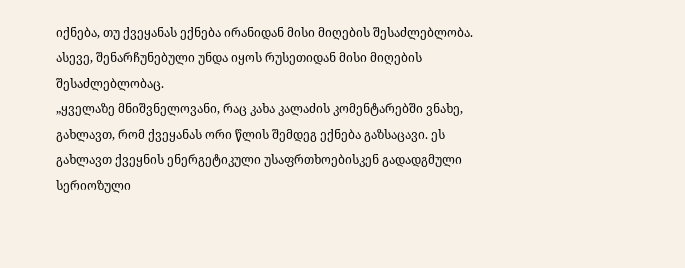იქნება, თუ ქვეყანას ექნება ირანიდან მისი მიღების შესაძლებლობა. ასევე, შენარჩუნებული უნდა იყოს რუსეთიდან მისი მიღების შესაძლებლობაც.
„ყველაზე მნიშვნელოვანი, რაც კახა კალაძის კომენტარებში ვნახე, გახლავთ, რომ ქვეყანას ორი წლის შემდეგ ექნება გაზსაცავი. ეს გახლავთ ქვეყნის ენერგეტიკული უსაფრთხოებისკენ გადადგმული სერიოზული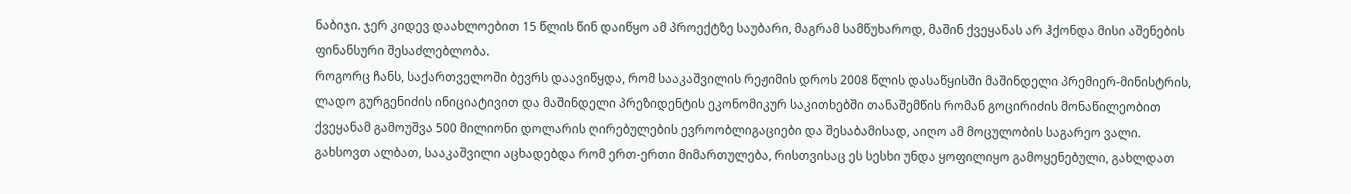ნაბიჯი. ჯერ კიდევ დაახლოებით 15 წლის წინ დაიწყო ამ პროექტზე საუბარი, მაგრამ სამწუხაროდ, მაშინ ქვეყანას არ ჰქონდა მისი აშენების ფინანსური შესაძლებლობა.
როგორც ჩანს, საქართველოში ბევრს დაავიწყდა, რომ სააკაშვილის რეჟიმის დროს 2008 წლის დასაწყისში მაშინდელი პრემიერ-მინისტრის, ლადო გურგენიძის ინიციატივით და მაშინდელი პრეზიდენტის ეკონომიკურ საკითხებში თანაშემწის რომან გოცირიძის მონაწილეობით ქვეყანამ გამოუშვა 500 მილიონი დოლარის ღირებულების ევროობლიგაციები და შესაბამისად, აიღო ამ მოცულობის საგარეო ვალი.
გახსოვთ ალბათ, სააკაშვილი აცხადებდა რომ ერთ-ერთი მიმართულება, რისთვისაც ეს სესხი უნდა ყოფილიყო გამოყენებული, გახლდათ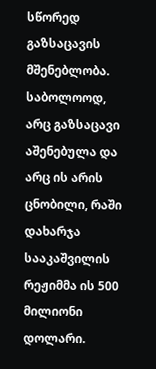სწორედ გაზსაცავის მშენებლობა. საბოლოოდ, არც გაზსაცავი აშენებულა და არც ის არის ცნობილი, რაში დახარჯა სააკაშვილის რეჟიმმა ის 500 მილიონი დოლარი.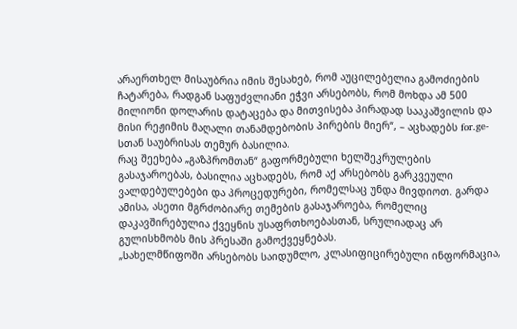არაერთხელ მისაუბრია იმის შესახებ, რომ აუცილებელია გამოძიების ჩატარება, რადგან საფუძვლიანი ეჭვი არსებობს, რომ მოხდა ამ 500 მილიონი დოლარის დატაცება და მითვისება პირადად სააკაშვილის და მისი რეჟიმის მაღალი თანამდებობის პირების მიერ“, – აცხადებს for.ge-სთან საუბრისას თემურ ბასილია.
რაც შეეხება „გაზპრომთან“ გაფორმებული ხელშეკრულების გასაჯაროებას, ბასილია აცხადებს, რომ აქ არსებობს გარკვეული ვალდებულებები და პროცედურები, რომელსაც უნდა მივდიოთ. გარდა ამისა, ასეთი მგრძობიარე თემების გასაჯაროება, რომელიც დაკავშირებულია ქვეყნის უსაფრთხოებასთან, სრულიადაც არ გულისხმობს მის პრესაში გამოქვეყნებას.
„სახელმწიფოში არსებობს საიდუმლო, კლასიფიცირებული ინფორმაცია,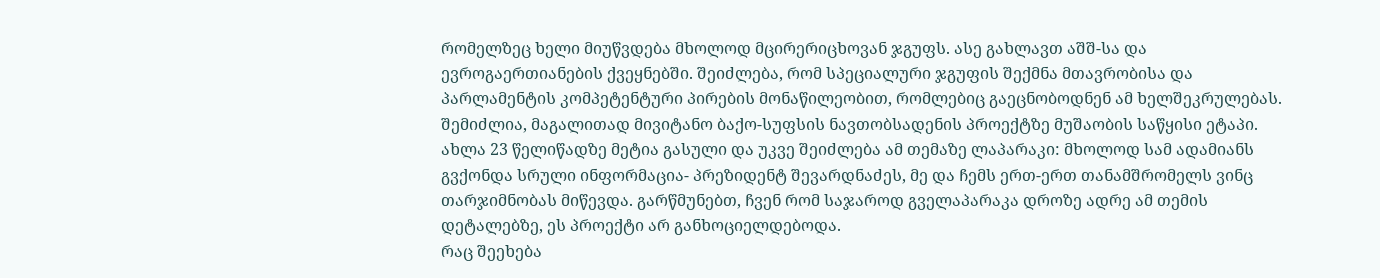რომელზეც ხელი მიუწვდება მხოლოდ მცირერიცხოვან ჯგუფს. ასე გახლავთ აშშ-სა და ევროგაერთიანების ქვეყნებში. შეიძლება, რომ სპეციალური ჯგუფის შექმნა მთავრობისა და პარლამენტის კომპეტენტური პირების მონაწილეობით, რომლებიც გაეცნობოდნენ ამ ხელშეკრულებას.
შემიძლია, მაგალითად მივიტანო ბაქო-სუფსის ნავთობსადენის პროექტზე მუშაობის საწყისი ეტაპი. ახლა 23 წელიწადზე მეტია გასული და უკვე შეიძლება ამ თემაზე ლაპარაკი: მხოლოდ სამ ადამიანს გვქონდა სრული ინფორმაცია- პრეზიდენტ შევარდნაძეს, მე და ჩემს ერთ-ერთ თანამშრომელს ვინც თარჯიმნობას მიწევდა. გარწმუნებთ, ჩვენ რომ საჯაროდ გველაპარაკა დროზე ადრე ამ თემის დეტალებზე, ეს პროექტი არ განხოციელდებოდა.
რაც შეეხება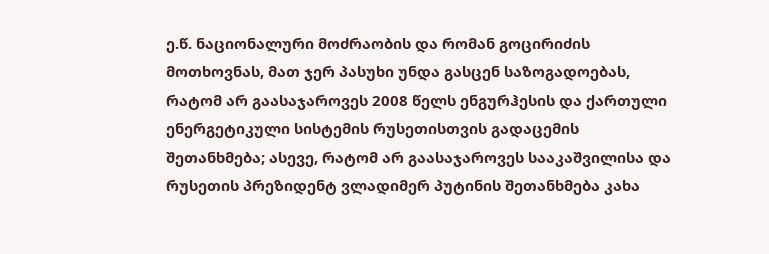ე.წ. ნაციონალური მოძრაობის და რომან გოცირიძის მოთხოვნას, მათ ჯერ პასუხი უნდა გასცენ საზოგადოებას, რატომ არ გაასაჯაროვეს 2008 წელს ენგურჰესის და ქართული ენერგეტიკული სისტემის რუსეთისთვის გადაცემის შეთანხმება; ასევე, რატომ არ გაასაჯაროვეს სააკაშვილისა და რუსეთის პრეზიდენტ ვლადიმერ პუტინის შეთანხმება კახა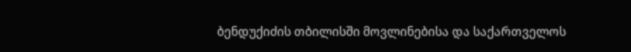ბენდუქიძის თბილისში მოვლინებისა და საქართველოს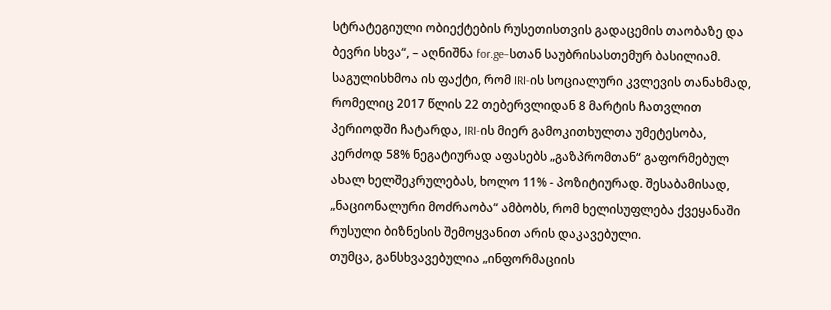სტრატეგიული ობიექტების რუსეთისთვის გადაცემის თაობაზე და ბევრი სხვა“, – აღნიშნა for.ge–სთან საუბრისასთემურ ბასილიამ.
საგულისხმოა ის ფაქტი, რომ IRI-ის სოციალური კვლევის თანახმად, რომელიც 2017 წლის 22 თებერვლიდან 8 მარტის ჩათვლით პერიოდში ჩატარდა, IRI-ის მიერ გამოკითხულთა უმეტესობა, კერძოდ 58% ნეგატიურად აფასებს „გაზპრომთან“ გაფორმებულ ახალ ხელშეკრულებას, ხოლო 11% - პოზიტიურად. შესაბამისად, „ნაციონალური მოძრაობა“ ამბობს, რომ ხელისუფლება ქვეყანაში რუსული ბიზნესის შემოყვანით არის დაკავებული.
თუმცა, განსხვავებულია „ინფორმაციის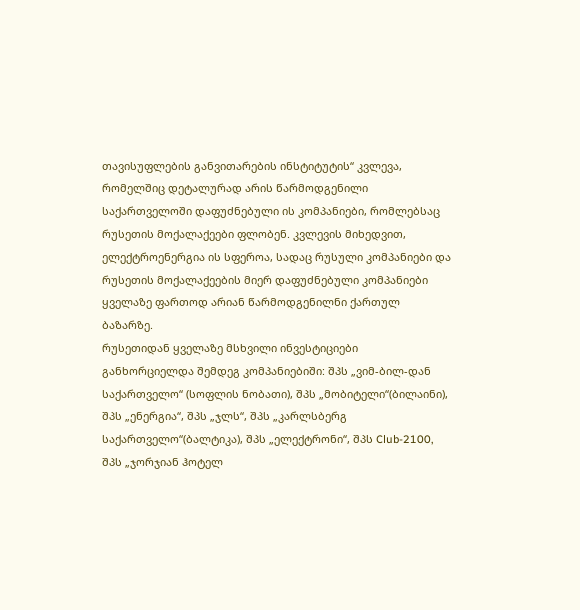თავისუფლების განვითარების ინსტიტუტის“ კვლევა, რომელშიც დეტალურად არის წარმოდგენილი საქართველოში დაფუძნებული ის კომპანიები, რომლებსაც რუსეთის მოქალაქეები ფლობენ. კვლევის მიხედვით, ელექტროენერგია ის სფეროა, სადაც რუსული კომპანიები და რუსეთის მოქალაქეების მიერ დაფუძნებული კომპანიები ყველაზე ფართოდ არიან წარმოდგენილნი ქართულ ბაზარზე.
რუსეთიდან ყველაზე მსხვილი ინვესტიციები განხორციელდა შემდეგ კომპანიებიში: შპს „ვიმ-ბილ-დან საქართველო“ (სოფლის ნობათი), შპს „მობიტელი“(ბილაინი), შპს „ენერგია“, შპს „ჯლს“, შპს „კარლსბერგ საქართველო“(ბალტიკა), შპს „ელექტრონი“, შპს Club-2100, შპს „ჯორჯიან ჰოტელ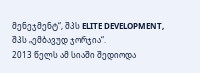მენეჯმენტ“, შპს ELITE DEVELOPMENT, შპს „ემბავუდ ჯორჯია“.
2013 წელს ამ სიაში შედიოდა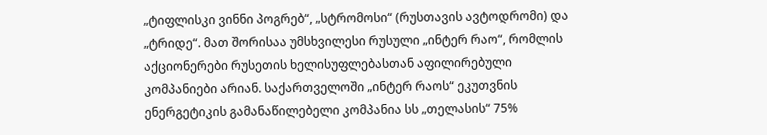„ტიფლისკი ვინნი პოგრებ“, „სტრომოსი“ (რუსთავის ავტოდრომი) და „ტრიდე“. მათ შორისაა უმსხვილესი რუსული „ინტერ რაო“, რომლის აქციონერები რუსეთის ხელისუფლებასთან აფილირებული კომპანიები არიან. საქართველოში „ინტერ რაოს“ ეკუთვნის ენერგეტიკის გამანაწილებელი კომპანია სს „თელასის“ 75%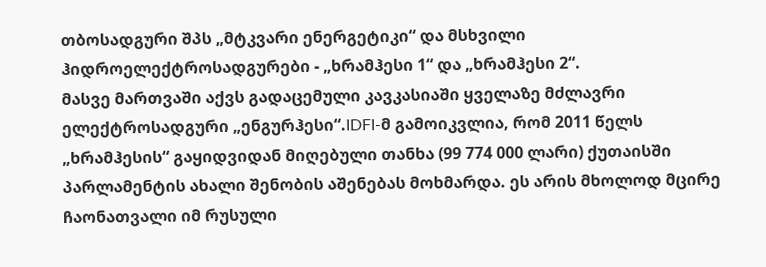თბოსადგური შპს „მტკვარი ენერგეტიკი“ და მსხვილი ჰიდროელექტროსადგურები - „ხრამჰესი 1“ და „ხრამჰესი 2“.
მასვე მართვაში აქვს გადაცემული კავკასიაში ყველაზე მძლავრი ელექტროსადგური „ენგურჰესი“.IDFI-მ გამოიკვლია, რომ 2011 წელს „ხრამჰესის“ გაყიდვიდან მიღებული თანხა (99 774 000 ლარი) ქუთაისში პარლამენტის ახალი შენობის აშენებას მოხმარდა. ეს არის მხოლოდ მცირე ჩაონათვალი იმ რუსული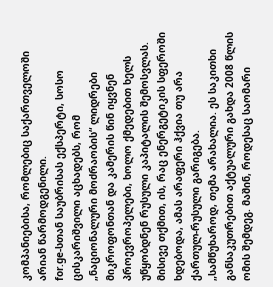კომპანიებისა, რომლებიც საქართველოში არიან წარმოდგენილი.
for.ge-სთან საუბრისას ექსპერტი, სოსო ცისკარიშვილი აცხადებს, რომ „ნაციონალური მოძრაობის“ ლიდრები მიკროფონთან და კამერის წინ იყვნენ პროევროპელები, ხოლო ქმედებით ხელს უწყობდნენ რუსული კაპიტალის შემოსვლას. მისივე თქმით, ის, რაც ენერგეტიკის სფეროში ხდებოდა, ამას არაფერი ჰქვია თუ არა ქართულ-რუსული გარიგება.
„სამწუხაროდ, თემა არახალია. ეს საკითხი განსაკუთრებით აქტუალური გახდა 2008 წლის ომის შემდეგ. მაშინ, როდესაც საომარი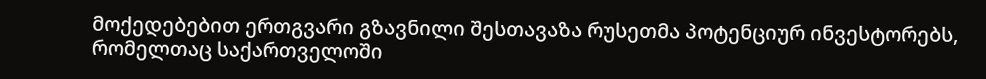მოქედებებით ერთგვარი გზავნილი შესთავაზა რუსეთმა პოტენციურ ინვესტორებს, რომელთაც საქართველოში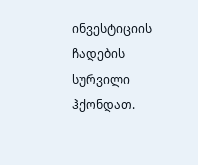ინვესტიციის ჩადების სურვილი ჰქონდათ.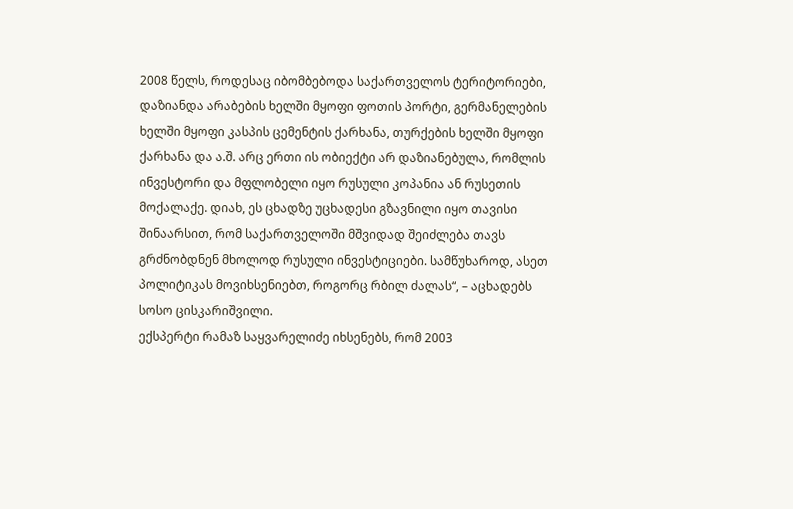2008 წელს, როდესაც იბომბებოდა საქართველოს ტერიტორიები, დაზიანდა არაბების ხელში მყოფი ფოთის პორტი, გერმანელების ხელში მყოფი კასპის ცემენტის ქარხანა, თურქების ხელში მყოფი ქარხანა და ა.შ. არც ერთი ის ობიექტი არ დაზიანებულა, რომლის ინვესტორი და მფლობელი იყო რუსული კოპანია ან რუსეთის მოქალაქე. დიახ, ეს ცხადზე უცხადესი გზავნილი იყო თავისი შინაარსით, რომ საქართველოში მშვიდად შეიძლება თავს გრძნობდნენ მხოლოდ რუსული ინვესტიციები. სამწუხაროდ, ასეთ პოლიტიკას მოვიხსენიებთ, როგორც რბილ ძალას“, – აცხადებს სოსო ცისკარიშვილი.
ექსპერტი რამაზ საყვარელიძე იხსენებს, რომ 2003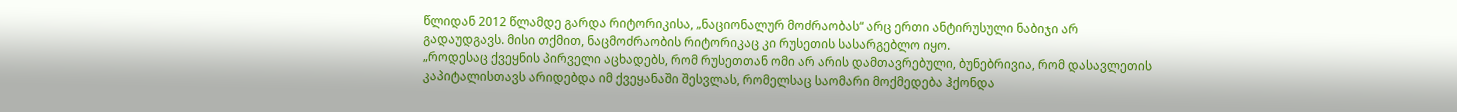წლიდან 2012 წლამდე გარდა რიტორიკისა, „ნაციონალურ მოძრაობას“ არც ერთი ანტირუსული ნაბიჯი არ გადაუდგავს. მისი თქმით, ნაცმოძრაობის რიტორიკაც კი რუსეთის სასარგებლო იყო.
„როდესაც ქვეყნის პირველი აცხადებს, რომ რუსეთთან ომი არ არის დამთავრებული, ბუნებრივია, რომ დასავლეთის კაპიტალისთავს არიდებდა იმ ქვეყანაში შესვლას, რომელსაც საომარი მოქმედება ჰქონდა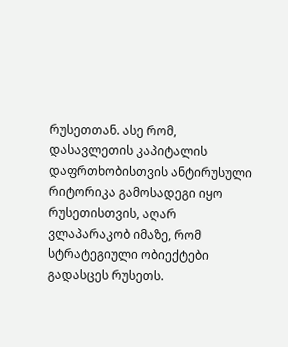რუსეთთან. ასე რომ, დასავლეთის კაპიტალის დაფრთხობისთვის ანტირუსული რიტორიკა გამოსადეგი იყო რუსეთისთვის, აღარ ვლაპარაკობ იმაზე, რომ სტრატეგიული ობიექტები გადასცეს რუსეთს.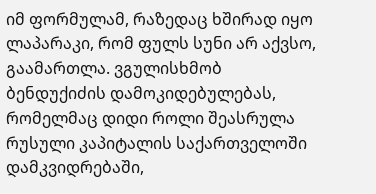იმ ფორმულამ, რაზედაც ხშირად იყო ლაპარაკი, რომ ფულს სუნი არ აქვსო, გაამართლა. ვგულისხმობ ბენდუქიძის დამოკიდებულებას, რომელმაც დიდი როლი შეასრულა რუსული კაპიტალის საქართველოში დამკვიდრებაში,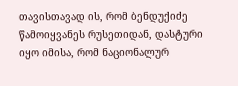თავისთავად ის, რომ ბენდუქიძე წამოიყვანეს რუსეთიდან, დასტური იყო იმისა, რომ ნაციონალურ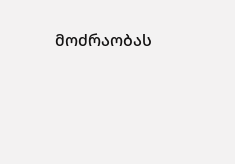მოძრაობას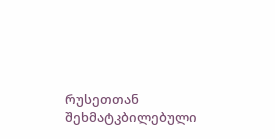რუსეთთან შეხმატკბილებული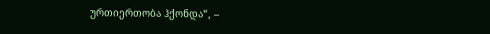ურთიერთობა ჰქონდა“, –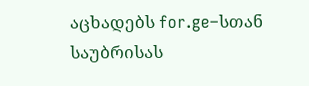აცხადებს for.ge–სთან საუბრისას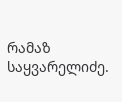რამაზ საყვარელიძე.